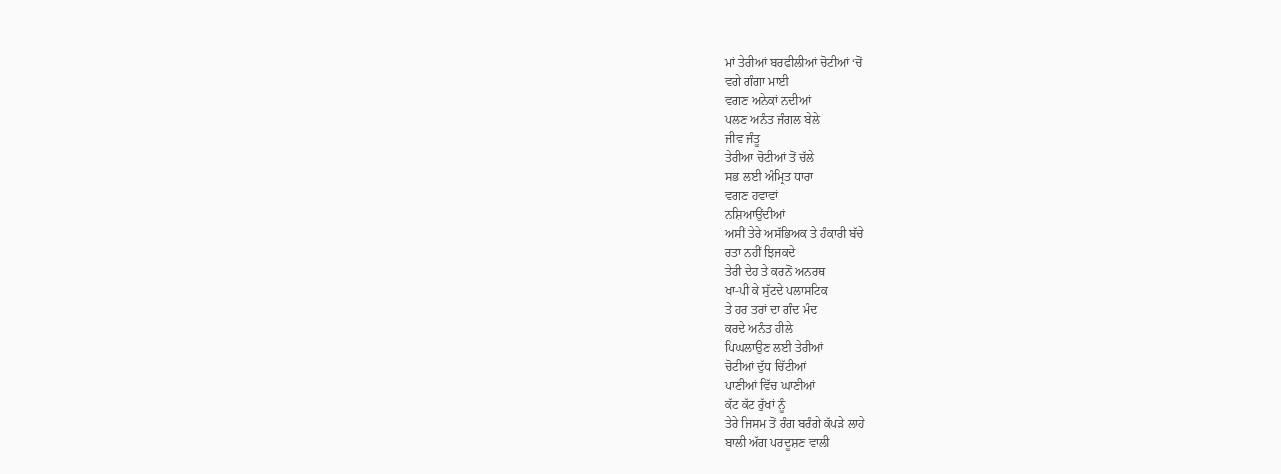ਮਾਂ ਤੇਰੀਆਂ ਬਰਫੀਲੀਆਂ ਚੋਟੀਆਂ ‘ਚੋਂ
ਵਗੇ ਗੰਗਾ ਮਾਈ
ਵਗਣ ਅਨੇਕਾਂ ਨਦੀਆਂ
ਪਲਣ ਅਨੰਤ ਜੰਗਲ ਬੇਲੇ
ਜੀਵ ਜੰਤੂ
ਤੇਰੀਆ ਚੋਟੀਆਂ ਤੋਂ ਚੱਲੇ
ਸਭ ਲਈ ਅੰਮ੍ਰਿਤ ਧਾਰਾ
ਵਗਣ ਹਵਾਵਾਂ
ਨਸ਼ਿਆਉਂਦੀਆਂ
ਅਸੀਂ ਤੇਰੇ ਅਸੱਭਿਅਕ ਤੇ ਹੰਕਾਰੀ ਬੱਚੇ
ਰਤਾ ਨਹੀਂ ਝਿਜਕਦੇ
ਤੇਰੀ ਦੇਹ ਤੇ ਕਰਨੋਂ ਅਨਰਥ
ਖਾ-ਪੀ ਕੇ ਸੁੱਟਦੇ ਪਲਾਸਟਿਕ
ਤੇ ਹਰ ਤਰਾਂ ਦਾ ਗੰਦ ਮੰਦ
ਕਰਦੇ ਅਨੰਤ ਹੀਲੇ
ਪਿਘਲਾਉਣ ਲਈ ਤੇਰੀਆਂ
ਚੋਟੀਆਂ ਦੁੱਧ ਚਿੱਟੀਆਂ
ਪਾਣੀਆਂ ਵਿੱਚ ਘਾਣੀਆਂ
ਕੱਟ ਕੱਟ ਰੁੱਖਾਂ ਨੂੰ
ਤੇਰੇ ਜਿਸਮ ਤੋਂ ਰੰਗ ਬਰੰਗੇ ਕੱਪੜੇ ਲਾਹੇ
ਬਾਲੀ ਅੱਗ ਪਰਦੂਸ਼ਣ ਵਾਲੀ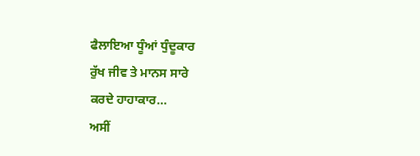ਫੈਲਾਇਆ ਧੂੰਆਂ ਧੁੰਦੂਕਾਰ
ਰੁੱਖ ਜੀਵ ਤੇ ਮਾਨਸ ਸਾਰੇ
ਕਰਦੇ ਹਾਹਾਕਾਰ…
ਅਸੀਂ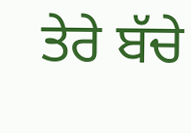ਤੇਰੇ ਬੱਚੇ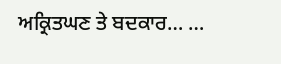ਅਕ੍ਰਿਤਘਣ ਤੇ ਬਦਕਾਰ… …